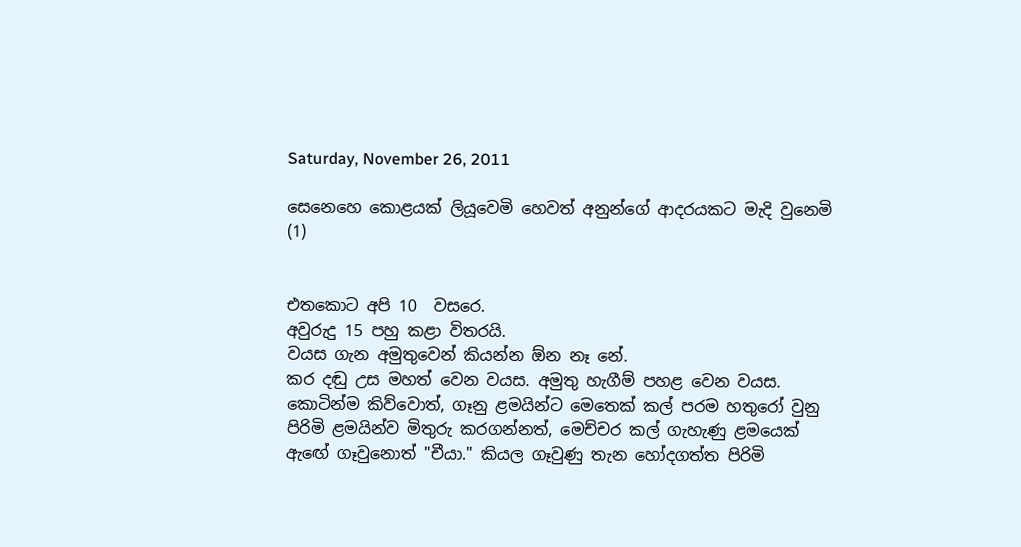Saturday, November 26, 2011

සෙනෙහෙ කොළයක් ලියූවෙමි හෙවත් අනුන්ගේ ආදරයකට මැදි වුනෙමි (1)


එතකොට අපි 10  වසරෙ.
අවුරුදු 15 පහු කළා විතරයි.
වයස ගැන අමුතුවෙන් කියන්න ඕන නෑ නේ.
කර දඬු උස මහත් වෙන වයස. අමුතු හැගීම් පහළ වෙන වයස.
කොටින්ම කිව්වොත්, ගෑනු ළමයින්ට මෙතෙක් කල් පරම හතුරෝ වුනු පිරිමි ළමයින්ව මිතුරු කරගන්නත්, මෙච්චර කල් ගැහැණු ළමයෙක් ඇඟේ ගෑවුනොත් "චීයා." කියල ගෑවුණු තැන හෝදගත්ත පිරිමි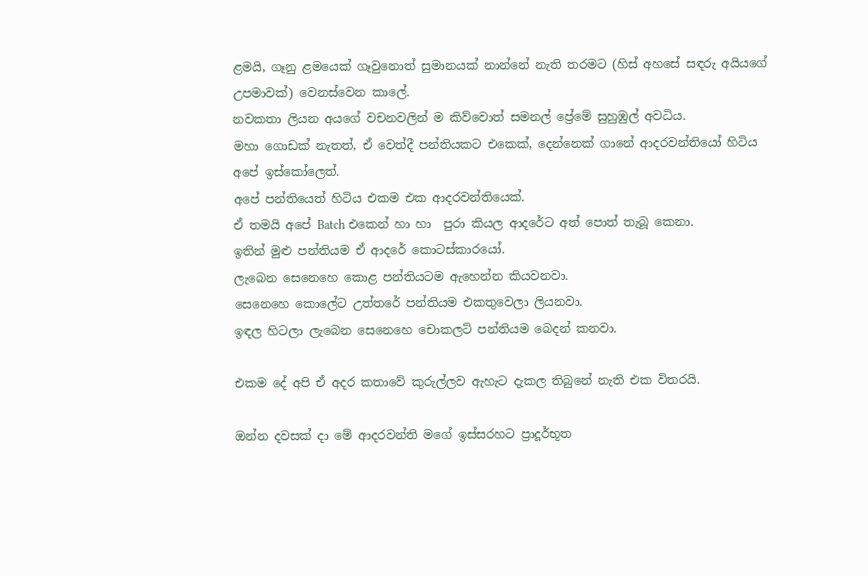ළමයි, ගෑනු ළමයෙක් ගෑවුනොත් සුමානයක් නාන්නේ නැති තරමට (හිස් අහසේ සඳරු අයියගේ උපමාවක්) වෙනස්වෙන කාලේ.
නවකතා ලියන අයගේ වචනවලින් ම කිව්වොත් සමනල් ප්‍රේමේ සුහුඹුල් අවධිය.
මහා ගොඩක් නැතත්, ඒ වෙත්දී පන්තියකට එකෙක්, දෙන්නෙක් ගානේ ආදරවන්තියෝ හිටිය අපේ ඉස්කෝලෙත්.
අපේ පන්තියෙත් හිටිය එකම එක ආදරවන්තියෙක්.
ඒ තමයි අපේ Batch එකෙන් හා හා  පුරා කියල ආදරේට අත් පොත් තැබූ කෙනා.
ඉතින් මුළු පන්තියම ඒ ආදරේ කොටස්කාරයෝ.
ලැබෙන සෙනෙහෙ කොළ පන්තියටම ඇහෙන්න කියවනවා.
සෙනෙහෙ කොලේට උත්තරේ පන්තියම එකතුවෙලා ලියනවා.
ඉඳල හිටලා ලැබෙන සෙනෙහෙ චොකලට් පන්තියම බෙදන් කනවා.

එකම දේ අපි ඒ අදර කතාවේ කුරුල්ලව ඇහැට දැකල තිබුනේ නැති එක විතරයි.

ඔන්න දවසක් දා මේ ආදරවන්ති මගේ ඉස්සරහට ප්‍රාදූර්භූත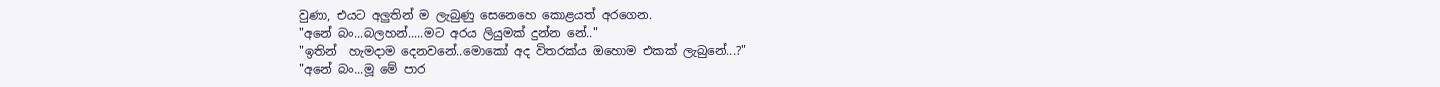වුණා, එයට අලුතින් ම ලැබුණු සෙනෙහෙ කොළයත් අරගෙන.
"අනේ බං...බලහන්.....මට අරය ලියුමක් දුන්න නේ.."
"ඉතින්  හැමදාම දෙනවනේ..මොකෝ අද විතරක්ය ඔහොම එකක් ලැබුනේ...?"
"අනේ බං...මූ මේ පාර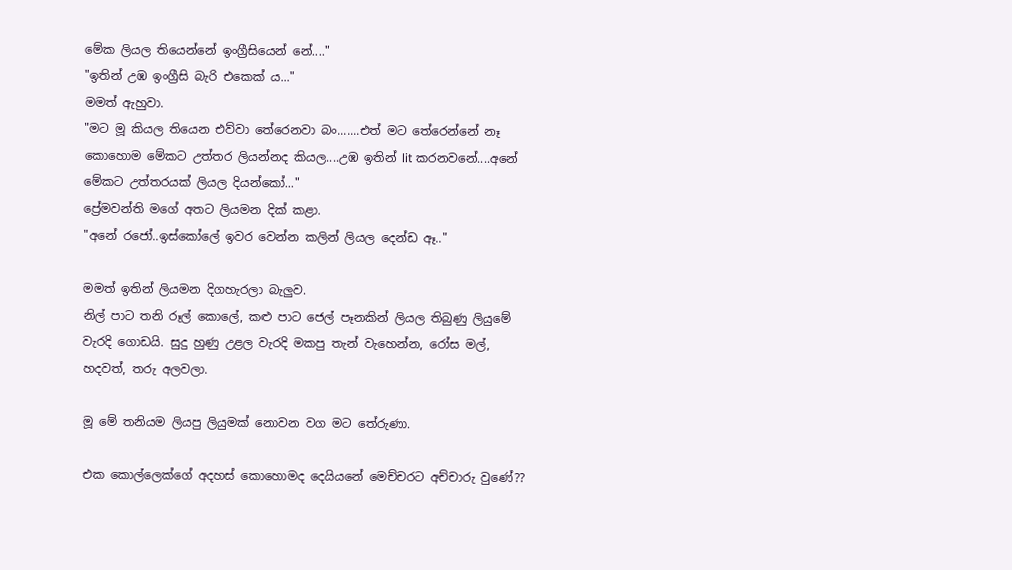මේක ලියල තියෙන්නේ ඉංග්‍රීසියෙන් නේ...."
"ඉතින් උඹ ඉංග්‍රීසි බැරි එකෙක් ය..."
මමත් ඇහුවා.
"මට මූ කියල තියෙන එව්වා තේරෙනවා බං.......එත් මට තේරෙන්නේ නෑ කොහොම මේකට උත්තර ලියන්නද කියල....උඹ ඉතින් lit කරනවනේ....අනේ මේකට උත්තරයක් ලියල දියන්කෝ..."
ප්‍රේමවන්ති මගේ අතට ලියමන දික් කළා.
"අනේ රජෝ..ඉස්කෝලේ ඉවර වෙන්න කලින් ලියල දෙන්ඩ ඈ.."

මමත් ඉතින් ලියමන දිගහැරලා බැලුව.
නිල් පාට තනි රූල් කොලේ, කළු පාට ජෙල් පෑනකින් ලියල තිබුණු ලියුමේ වැරදි ගොඩයි. සුදු හුණු උළල වැරදි මකපු තැන් වැහෙන්න, රෝස මල්, හදවත්, තරු අලවලා.

මූ මේ තනියම ලියපු ලියුමක් නොවන වග මට තේරුණා.

එක කොල්ලෙක්ගේ අදහස් කොහොමද දෙයියනේ මෙච්චරට අච්චාරු වුණේ??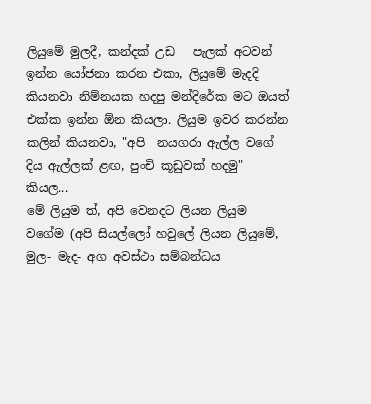ලියුමේ මුලදී, කන්දක් උඩ   පැලක් අටවන් ඉන්න යෝජනා කරන එකා, ලියුමේ මැදදි කියනවා නිම්නයක හදපු මන්දිරේක මට ඔයත් එක්ක ඉන්න ඕන කියලා. ලියුම ඉවර කරන්න කලින් කියනවා, "අපි  නයගරා ඇල්ල වගේ දිය ඇල්ලක් ළඟ, පුංචි කූඩුවක් හදමු" කියල...
මේ ලියුම ත්, අපි වෙනදට ලියන ලියුම වගේම (අපි සියල්ලෝ හවුලේ ලියන ලියුමේ, මුල- මැද- අග අවස්ථා සම්බන්ධය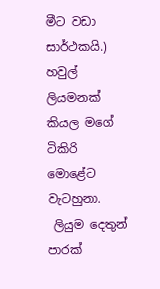මීට වඩා සාර්ථකයි.) හවුල් ලියමනක් කියල මගේ ටිකිරි මොළේට වැටහුනා.
 ලියුම දෙතුන් පාරක්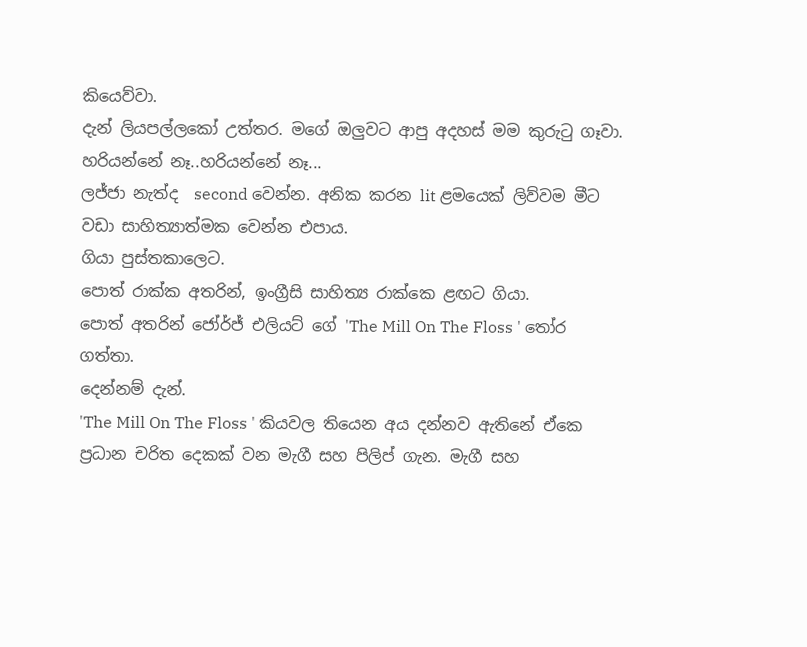කියෙව්වා.
දැන් ලියපල්ලකෝ උත්තර. මගේ ඔලුවට ආපු අදහස් මම කුරුටු ගෑවා.
හරියන්නේ නෑ..හරියන්නේ නෑ...
ලජ්ජා නැත්ද  second වෙන්න. අනික කරන lit ළමයෙක් ලිව්වම මීට වඩා සාහිත්‍යාත්මක වෙන්න එපාය.
ගියා පුස්තකාලෙට.
පොත් රාක්ක අතරින්, ඉංග්‍රීසි සාහිත්‍ය රාක්කෙ ළඟට ගියා.
පොත් අතරින් ජෝර්ජ් එලියට් ගේ 'The Mill On The Floss ' තෝර ගත්තා.
දෙන්නම් දැන්.
'The Mill On The Floss ' කියවල තියෙන අය දන්නව ඇතිනේ ඒකෙ ප්‍රධාන චරිත දෙකක් වන මැගී සහ පිලිප් ගැන. මැගී සහ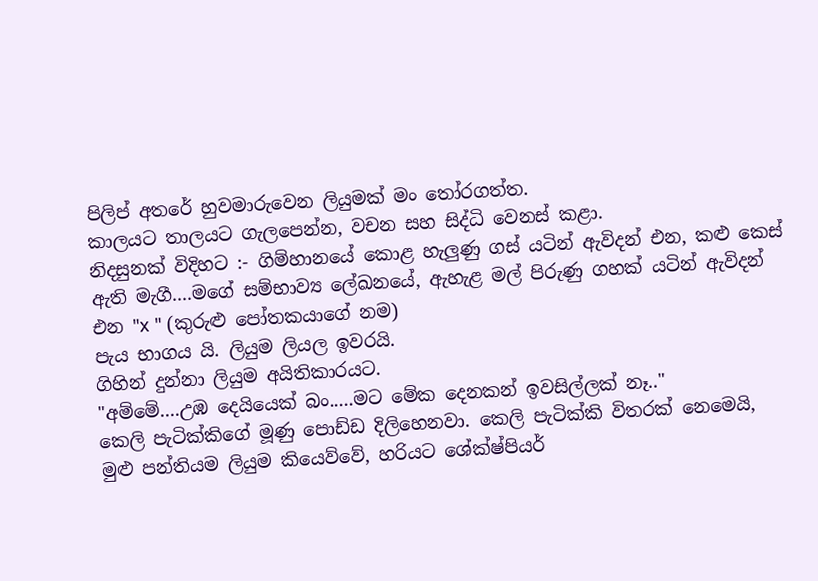පිලිප් අතරේ හුවමාරුවෙන ලියුමක් මං තෝරගත්ත.
කාලයට තාලයට ගැලපෙන්න, වචන සහ සිද්ධි වෙනස් කළා.
නිදසුනක් විදිහට :- ගිම්හානයේ කොළ හැලුණු ගස් යටින් ඇවිදන් එන, කළු කෙස් ඇති මැගී....මගේ සම්භාව්‍ය ලේඛනයේ, ඇහැළ මල් පිරුණු ගහක් යටින් ඇවිදන් එන "x " (කුරුළු පෝතකයාගේ නම)
පැය භාගය යි. ලියුම ලියල ඉවරයි.
ගිහින් දුන්නා ලියුම අයිතිකාරයට.
"අම්මේ....උඹ දෙයියෙක් බං.....මට මේක දෙනකන් ඉවසිල්ලක් නෑ.."
කෙලි පැටික්කිගේ මූණු පොඩ්ඩ දිලිහෙනවා. කෙලි පැටික්කි විතරක් නෙමෙයි, මුළු පන්තියම ලියුම කියෙව්වේ, හරියට ශේක්ෂ්පියර්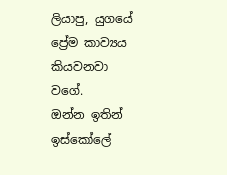ලියාපු, යුගයේ ප්‍රේම කාව්‍යය කියවනවා වගේ.
ඔන්න ඉතින් ඉස්කෝලේ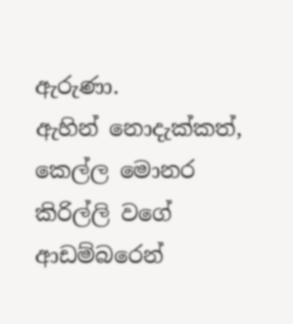ඇරුණා.
ඇහින් නොදැක්කත්, කෙල්ල මොනර කිරිල්ලි වගේ ආඩම්බරෙන්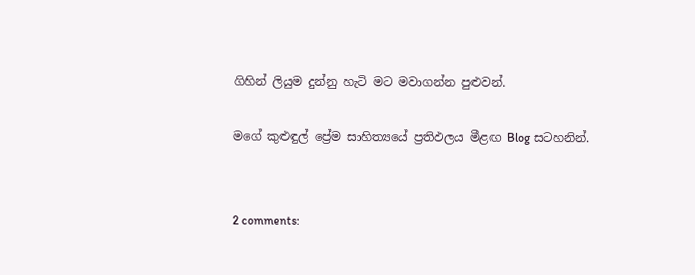ගිහින් ලියුම දුන්නු හැටි මට මවාගන්න පුළුවන්.

මගේ කුළුඳුල් ප්‍රේම සාහිත්‍යයේ ප්‍රතිඵලය මීළඟ Blog සටහනින්.


2 comments: